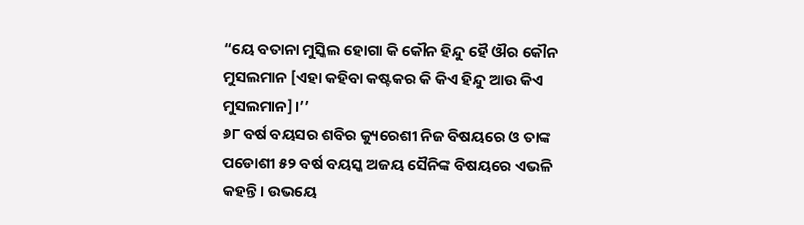“ୟେ ବତାନା ମୁସ୍କିଲ ହୋଗା କି କୌନ ହିନ୍ଦୁ ହୈ ଔର କୌନ ମୁସଲମାନ [ଏହା କହିବା କଷ୍ଟକର କି କିଏ ହିନ୍ଦୁ ଆଉ କିଏ ମୁସଲମାନ]।’’
୬୮ ବର୍ଷ ବୟସର ଶବିର କ୍ୟୁରେଶୀ ନିଜ ବିଷୟରେ ଓ ତାଙ୍କ ପଡୋଶୀ ୫୨ ବର୍ଷ ବୟସ୍କ ଅଜୟ ସୈନିଙ୍କ ବିଷୟରେ ଏଭଳି କହନ୍ତି। ଉଭୟେ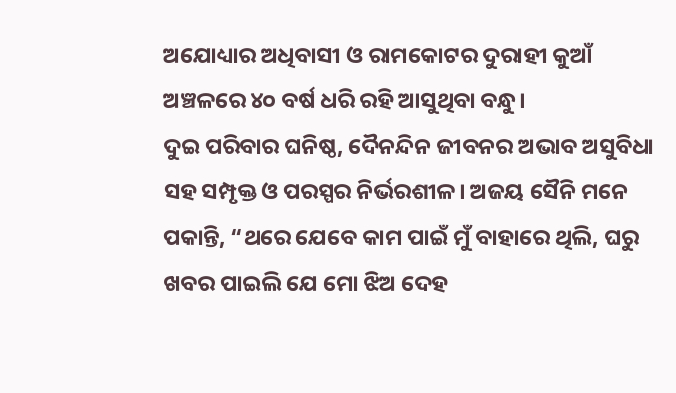ଅଯୋଧ୍ୟାର ଅଧିବାସୀ ଓ ରାମକୋଟର ଦୁରାହୀ କୁଆଁ ଅଞ୍ଚଳରେ ୪୦ ବର୍ଷ ଧରି ରହି ଆସୁଥିବା ବନ୍ଧୁ।
ଦୁଇ ପରିବାର ଘନିଷ୍ଠ, ଦୈନନ୍ଦିନ ଜୀବନର ଅଭାବ ଅସୁବିଧା ସହ ସମ୍ପୃକ୍ତ ଓ ପରସ୍ପର ନିର୍ଭରଶୀଳ। ଅଜୟ ସୈନି ମନେ ପକାନ୍ତି, “ଥରେ ଯେବେ କାମ ପାଇଁ ମୁଁ ବାହାରେ ଥିଲି, ଘରୁ ଖବର ପାଇଲି ଯେ ମୋ ଝିଅ ଦେହ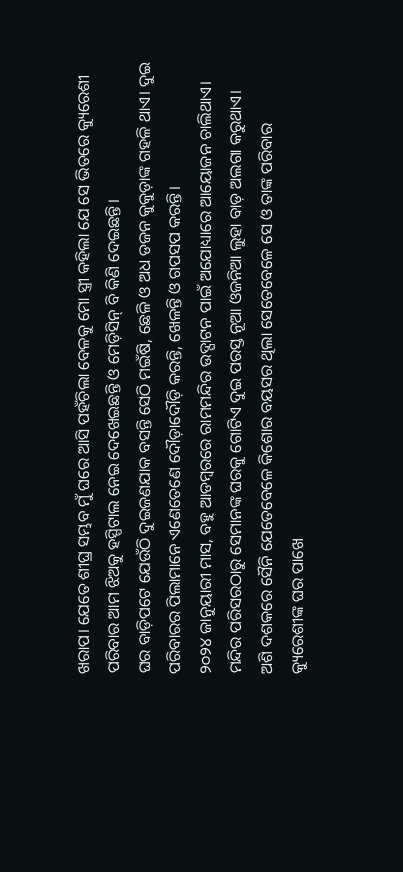ଖରାପ। ଯେତେ ଶୀଘ୍ର ସମ୍ଭବ ମୁଁ ଘରେ ଆସି ପହଁଚିଲା ବେଳକୁ ମୋ ସ୍ତ୍ରୀ କହିଲା ଯେ ସେ ଭିତରେ କ୍ୟୁରେଶୀ ପରିବାର ଆମ ଝିଅକୁ ହସ୍ପିଟାଲ ନେଇ ଦେଖେଇଛନ୍ତି ଓ ମେଡ଼ିସିନ୍ ବି କିଣି ଦେଇଛନ୍ତି।
ଘର ବାଡ଼ିପଟେ ଯେଉଁଠି ଦୁଇଜଣଯାକ ବସନ୍ତି ସେଠି ମଇଁଷି, ଛେଳି ଓ ଅଧ ଡଜନ କୁକୁଡ଼ାଙ୍କ ଗହଳି ଥାଏ। ଦୁଇ ପରିବାରର ପିଲାମାନେ ଏଣେତେଣେ ଦୌଡ଼ାଦୌଡ଼ି କରନ୍ତି, ଖେଳନ୍ତି ଓ ଗପସପ କରନ୍ତି।
୨୦୨୪ ଜାନୁୟାରୀ ମାସ, ବହୁ ଆଡମ୍ବରରେ ରାମମନ୍ଦିର ଉଦ୍ଘାଟନ ପାଇଁ ଅଯୋଧ୍ୟାରେ ଆୟୋଜନ ଚାଲିଥାଏ। ମନ୍ଦିର ପରିସରଠାରୁ ସେମାନଙ୍କ ଘରକୁ ଗୋଟିଏ ଦୁଇ ପରସ୍ତ ନୂଆ ଓଜନିଆ ଲୁହା ବାଡ଼ ଅଲଗା କରୁଥାଏ।
ଅଶି ଦଶକରେ ସୈନି ଯେତେବେଳେ କିଶୋର ବୟସର ଥିଲା ସେତେବେଳେ ସେ ଓ ତାଙ୍କ ପରିବାର କ୍ୟୁରେଶୀଙ୍କ ଘର ପାଖେ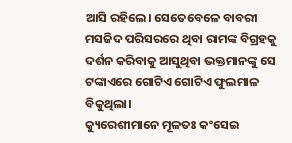ଆସି ରହିଲେ। ସେତେବେଳେ ବାବରୀ ମସଜିଦ ପରିସରରେ ଥିବା ରାମଙ୍କ ବିଗ୍ରହକୁ ଦର୍ଶନ କରିବାକୁ ଆସୁଥିବା ଭକ୍ତମାନଙ୍କୁ ସେ ଟଙ୍କାଏରେ ଗୋଟିଏ ଗୋଟିଏ ଫୁଲମାଳ ବିକୁଥିଲା।
କ୍ୟୁରେଶୀମାନେ ମୂଳତଃ କଂସେଇ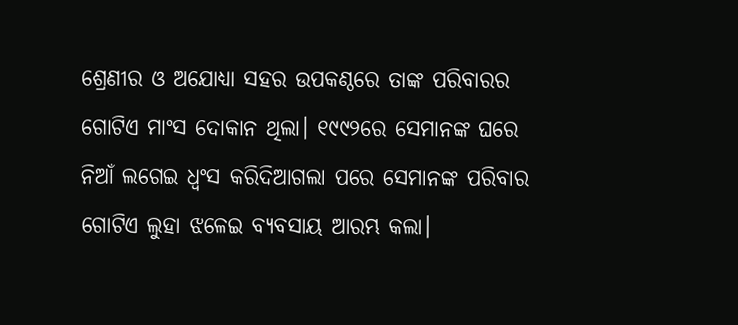ଶ୍ରେଣୀର ଓ ଅଯୋଧ୍ୟା ସହର ଉପକଣ୍ଠରେ ତାଙ୍କ ପରିବାରର ଗୋଟିଏ ମାଂସ ଦୋକାନ ଥିଲା। ୧୯୯୨ରେ ସେମାନଙ୍କ ଘରେ ନିଆଁ ଲଗେଇ ଧ୍ୱଂସ କରିଦିଆଗଲା ପରେ ସେମାନଙ୍କ ପରିବାର ଗୋଟିଏ ଲୁହା ଝଳେଇ ବ୍ୟବସାୟ ଆରମ୍ଭ କଲା।